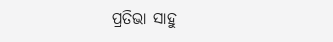ପ୍ରତିଭା ସାହୁ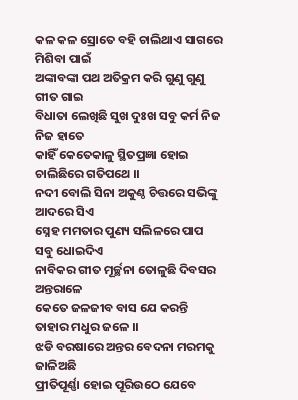କଳ କଳ ସ୍ରୋତେ ବହି ଚାଲିଥାଏ ସାଗରେ ମିଶିବା ପାଇଁ
ଅଙ୍କାବଙ୍କା ପଥ ଅତିକ୍ରମ କରି ଗୁଣୁ ଗୁଣୁ ଗୀତ ଗାଇ
ବିଧାତା ଲେଖିଛି ସୁଖ ଦୁଃଖ ସବୁ କର୍ମ ନିଜ ନିଜ ହାତେ
କାହିଁ କେତେକାଳୁ ସ୍ଥିତପ୍ରଜ୍ଞା ହୋଇ ଚାଲିଛିରେ ଗତିପଥେ ।।
ନଦୀ ବୋଲି ସିନା ଅକୁଣ୍ଠ ଚିତ୍ତରେ ସଭିଙ୍କୁ ଆଦରେ ସିଏ
ସ୍ନେହ ମମତାର ପୁଣ୍ୟ ସଲିଳରେ ପାପ ସବୁ ଧୋଇଦିଏ
ନାବିକର ଗୀତ ମୂର୍ଚ୍ଛନା ତୋଳୁଛି ଦିବସର ଅନ୍ତରାଳେ
କେତେ ଜଳଜୀବ ବାସ ଯେ କରନ୍ତି ତାହାର ମଧୁର ଜଳେ ।।
ଝଡି ବରଷାରେ ଅନ୍ତର ବେଦନା ମରମକୁ ଜାଳିଅଛି
ପ୍ରୀତିପୂର୍ଣ୍ଣା ହୋଇ ପୂରିଉଠେ ଯେବେ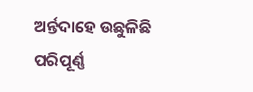ଅର୍ନ୍ତଦାହେ ଉଛୁଳିଛି
ପରିପୂର୍ଣ୍ଣ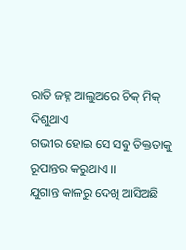ରାତି ଜହ୍ନ ଆଲୁଅରେ ଚିକ୍ ମିକ୍ ଦିଶୁଥାଏ
ଗଭୀର ହୋଇ ସେ ସଵୁ ତିକ୍ତତାକୁ ରୂପାନ୍ତର କରୁଥାଏ ।।
ଯୁଗାନ୍ତ କାଳରୁ ଦେଖି ଆସିଅଛି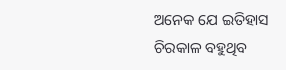ଅନେକ ଯେ ଇତିହାସ
ଚିରକାଳ ବହୁଥିବ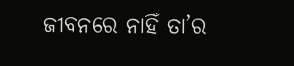ଜୀବନରେ ନାହିଁ ତା’ର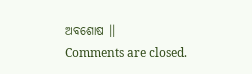ଅବଶୋଷ ।।
Comments are closed.